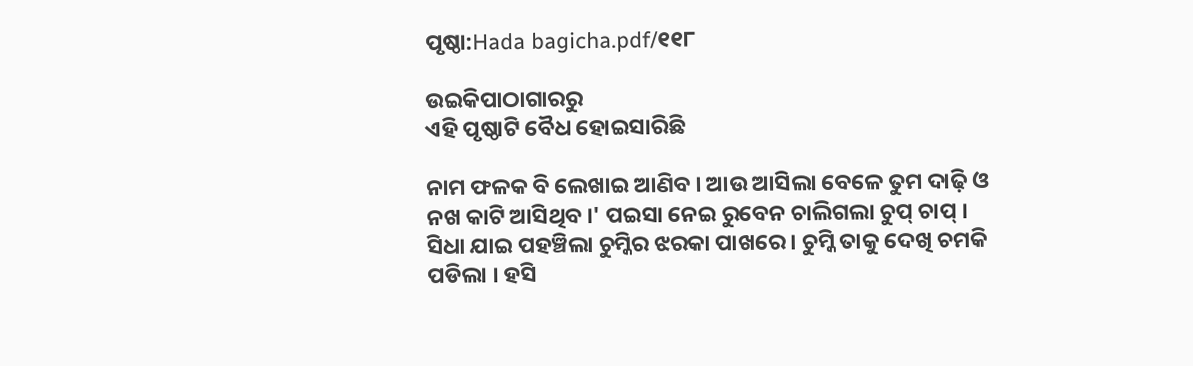ପୃଷ୍ଠା:Hada bagicha.pdf/୧୧୮

ଉଇକିପାଠାଗାର‌ରୁ
ଏହି ପୃଷ୍ଠାଟି ବୈଧ ହୋଇସାରିଛି

ନାମ ଫଳକ ବି ଲେଖାଇ ଆଣିବ । ଆଉ ଆସିଲା ବେଳେ ତୁମ ଦାଢ଼ି ଓ ନଖ କାଟି ଆସିଥିବ ।' ପଇସା ନେଇ ରୁବେନ ଚାଲିଗଲା ଚୁପ୍ ଚାପ୍ । ସିଧା ଯାଇ ପହଞ୍ଚିଲା ଚୁମ୍କିର ଝରକା ପାଖରେ । ଚୁମ୍କି ତାକୁ ଦେଖି ଚମକି ପଡିଲା । ହସି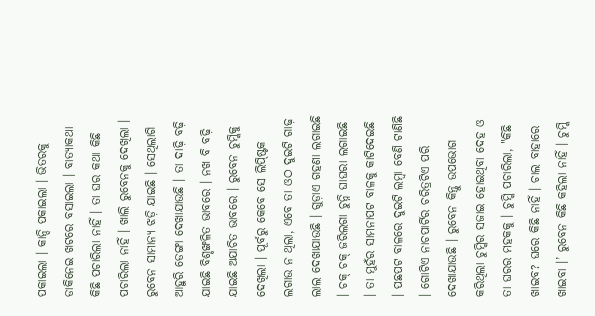ପକାଇଲା । କାନ୍ଦି ପକାଇଲା । ଭିତରକୁ ଡାକିନେଇ ଖଟରେ ବସାଇଲା । ବାତ୍ୟାକଥା କିଛି ପଚାରିଲା ନାହିଁ । ତା ଘର କଥା କିଛି ପଚାରିଲା ନାହିଁ । ଖାଲି ରୁବେନକୁ ଦେଖିଲା । ରୁବେନ ସାମାନ୍ୟ ଝଡ଼ି ଯାଇଛି । ସେଥିଲାଗି ଆହୁରି ଡେଙ୍ଗା ଦେଖାଯାଉଛି । ତା ଦାଢ଼ି ବଢ଼ି ଯାଇଛି ବିଶୃଙ୍ଖଳିତ ଭାବରେ । ନଖ ବି ବଢ଼ି ଯାଇଛି ଅଯାଚିତ ଭାବରେ । ରୁବେନ ଚୁମ୍କିକୁ ଦେଖିଲା । ପୂର୍ବରୁ କେବେ ସେ ଲିପ୍ଷ୍ଟିକ ଲଗାଉ ନ ଥିଲା, ଏବେ ତା ଓଠ ଦୁଇଟି ଗାଢ଼ ଲାଲ ଦେଖାଯାଉଛି । ଗୁଡ଼ାଏ ଗହଣା ଲଗାଇଛି । ଚକ୍ ଚକ୍ ଜରିଲଗା ଚୁନ୍ନି ଘାଘରା ଲଗାଇଛି । ତା ମୁହଁର ସାମନାପଟ ବାଳକୁ କାଟିଦେଇଛି । ପଛପଟ ବାଳରେ ଦୁଇଟି ଲମ୍ବା ବେଣି ଟାଣିଛି । ଗୋଟିଏ ନାଚପାର୍ଟିର ଚରିତ୍ରଟିଏ ପରି ଦେଖାଯାଉଛି । ରୁବେନ କିନ୍ତୁ ଉପଭୋଗ କରିଥିଲା ଚୁମ୍କିର ସଜାଇ ହୋଇଥିବା ଦେହ ଓ ତା ଘରର ମହକକୁ । ଚୁମ୍କି ପଚାରିଲା, "କିଛି ଖାଇବ? ଘରେ କିଛି ନାହିଁ । ଚାଲ ବାହାରେ ଖାଇବା ।’ ରୁବେନ କିଛି କହିଲା ନାହିଁ । ଚୁମ୍କି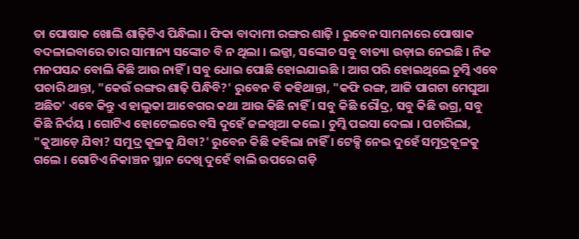ତା ପୋଷାକ ଖୋଲି ଶାଢ଼ିଟିଏ ପିନ୍ଧିଲା । ଫିକା ବାଦାମୀ ରଙ୍ଗର ଶାଢ଼ି । ରୁବେନ ସାମନାରେ ପୋଷାକ ବଦଳାଇବାରେ ତାର ସାମାନ୍ୟ ସଙ୍କୋଚ ବି ନ ଥିଲା । ଲଜ୍ଜା, ସଙ୍କୋଚ ସବୁ ବାତ୍ୟା ଉଡ଼ାଇ ନେଇଛି । ନିଜ ମନପସନ୍ଦ ବୋଲି କିଛି ଆଉ ନାହିଁ । ସବୁ ଧୋଇ ପୋଛି ହୋଇଯାଇଛି । ଆଗ ପରି ହୋଇଥିଲେ ଚୁମ୍କି ଏବେ ପଚାରି ଥାନ୍ତା, "କେଉଁ ରଙ୍ଗର ଶାଢ଼ି ପିନ୍ଧିବି?' ରୁବେନ ବି କହିଥାନ୍ତା, "କଫି ରଙ୍ଗ, ଆଜି ପାଗଟା ମେଘୁଆ ଅଛିତ' ଏବେ କିନ୍ତୁ ଏ ହାଲୁକା ଆବେଗର କଥା ଆଉ କିଛି ନାହିଁ । ସବୁ କିଛି ରୌଦ୍ର, ସବୁ କିଛି ଉଗ୍ର, ସବୁ କିଛି ନିର୍ଦୟ । ଗୋଟିଏ ହୋଟେଲରେ ବସି ଦୁହେଁ ଜଳଖିଆ କଲେ । ଚୁମ୍କି ପଇସା ଦେଲା । ପଚାରିଲା, "କୁଆଡ଼େ ଯିବା? ସମୁଦ୍ର କୂଳକୁ ଯିବା?' ରୁବେନ କିଛି କହିଲା ନାହିଁ । ଟେକ୍ସି ନେଇ ଦୁହେଁ ସମୁଦ୍ରକୂଳକୁ ଗଲେ । ଗୋଟିଏ ନିକାଞ୍ଚନ ସ୍ଥାନ ଦେଖି ଦୁହେଁ ବାଲି ଉପରେ ଗଡ଼ି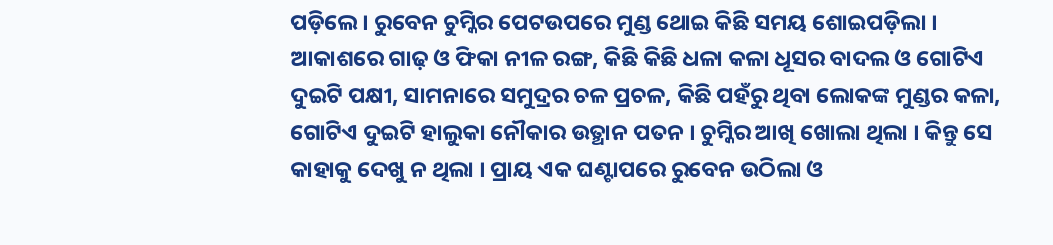ପଡ଼ିଲେ । ରୁବେନ ଚୁମ୍କିର ପେଟଉପରେ ମୁଣ୍ଡ ଥୋଇ କିଛି ସମୟ ଶୋଇପଡ଼ିଲା । ଆକାଶରେ ଗାଢ଼ ଓ ଫିକା ନୀଳ ରଙ୍ଗ, କିଛି କିଛି ଧଳା କଳା ଧୂସର ବାଦଲ ଓ ଗୋଟିଏ ଦୁଇଟି ପକ୍ଷୀ, ସାମନାରେ ସମୁଦ୍ରର ଚଳ ପ୍ରଚଳ, କିଛି ପହଁରୁ ଥିବା ଲୋକଙ୍କ ମୁଣ୍ଡର କଳା, ଗୋଟିଏ ଦୁଇଟି ହାଲୁକା ନୌକାର ଉତ୍ଥାନ ପତନ । ଚୁମ୍କିର ଆଖି ଖୋଲା ଥିଲା । କିନ୍ତୁ ସେ କାହାକୁ ଦେଖୁ ନ ଥିଲା । ପ୍ରାୟ ଏକ ଘଣ୍ଟାପରେ ରୁବେନ ଉଠିଲା ଓ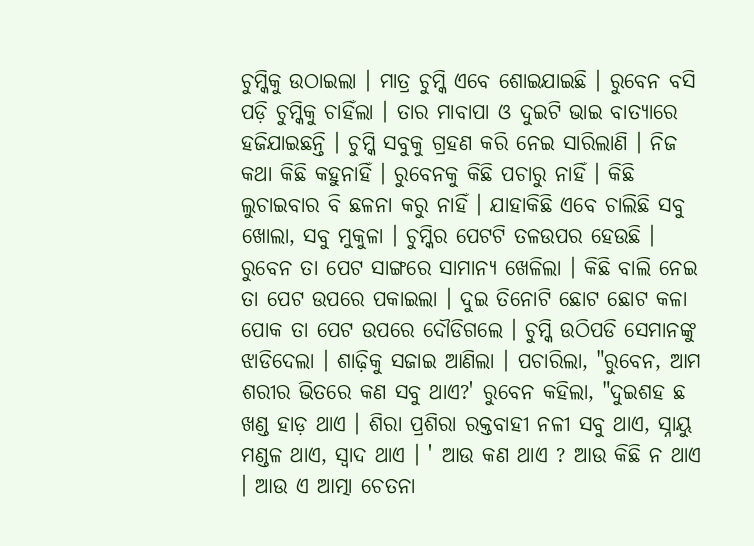ଚୁମ୍କିକୁ ଉଠାଇଲା । ମାତ୍ର ଚୁମ୍କି ଏବେ ଶୋଇଯାଇଛି । ରୁବେନ ବସି ପଡ଼ି ଚୁମ୍କିକୁ ଚାହିଁଲା । ତାର ମାବାପା ଓ ଦୁଇଟି ଭାଇ ବାତ୍ୟାରେ ହଜିଯାଇଛନ୍ତି । ଚୁମ୍କି ସବୁକୁ ଗ୍ରହଣ କରି ନେଇ ସାରିଲାଣି । ନିଜ କଥା କିଛି କହୁନାହିଁ । ରୁବେନକୁ କିଛି ପଚାରୁ ନାହିଁ । କିଛି ଲୁଚାଇବାର ବି ଛଳନା କରୁ ନାହିଁ । ଯାହାକିଛି ଏବେ ଚାଲିଛି ସବୁ ଖୋଲା, ସବୁ ମୁକୁଳା । ଚୁମ୍କିର ପେଟଟି ତଳଉପର ହେଉଛି । ରୁବେନ ତା ପେଟ ସାଙ୍ଗରେ ସାମାନ୍ୟ ଖେଳିଲା । କିଛି ବାଲି ନେଇ ତା ପେଟ ଉପରେ ପକାଇଲା । ଦୁଇ ତିନୋଟି ଛୋଟ ଛୋଟ କଳା ପୋକ ତା ପେଟ ଉପରେ ଦୌଡିଗଲେ । ଚୁମ୍କି ଉଠିପଡି ସେମାନଙ୍କୁ ଝାଡିଦେଲା । ଶାଢ଼ିକୁ ସଜାଇ ଆଣିଲା । ପଚାରିଲା, "ରୁବେନ, ଆମ ଶରୀର ଭିତରେ କଣ ସବୁ ଥାଏ?' ରୁବେନ କହିଲା, "ଦୁଇଶହ ଛ ଖଣ୍ଡ ହାଡ଼ ଥାଏ । ଶିରା ପ୍ରଶିରା ରକ୍ତବାହୀ ନଳୀ ସବୁ ଥାଏ, ସ୍ନାୟୁ ମଣ୍ଡଳ ଥାଏ, ସ୍ୱାଦ ଥାଏ । ' ଆଉ କଣ ଥାଏ ? ଆଉ କିଛି ନ ଥାଏ । ଆଉ ଏ ଆତ୍ମା ଚେତନା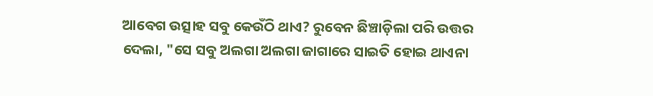ଆବେଗ ଉତ୍ସାହ ସବୁ କେଉଁଠି ଥାଏ? ରୁବେନ ଛିଞ୍ଚାଡ଼ିଲା ପରି ଉତ୍ତର ଦେଲା, "ସେ ସବୁ ଅଲଗା ଅଲଗା ଜାଗାରେ ସାଇତି ହୋଇ ଥାଏନା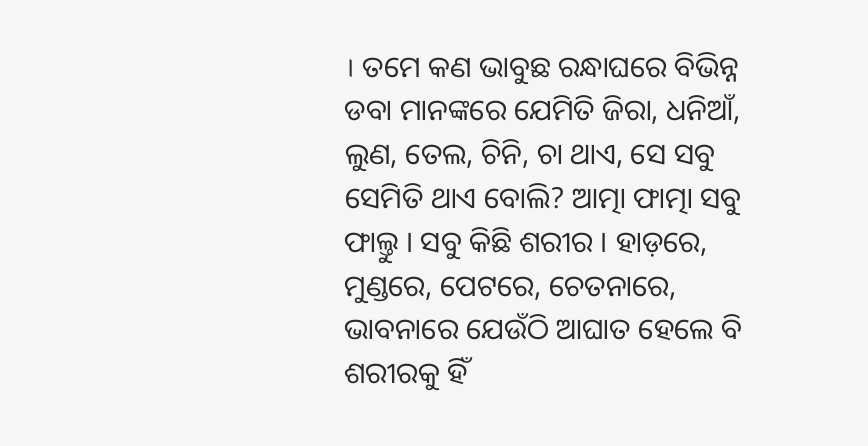। ତମେ କଣ ଭାବୁଛ ରନ୍ଧାଘରେ ବିଭିନ୍ନ ଡବା ମାନଙ୍କରେ ଯେମିତି ଜିରା, ଧନିଆଁ, ଲୁଣ, ତେଲ, ଚିନି, ଚା ଥାଏ, ସେ ସବୁ ସେମିତି ଥାଏ ବୋଲି? ଆତ୍ମା ଫାତ୍ମା ସବୁ ଫାଲ୍ତୁ । ସବୁ କିଛି ଶରୀର । ହାଡ଼ରେ, ମୁଣ୍ଡରେ, ପେଟରେ, ଚେତନାରେ, ଭାବନାରେ ଯେଉଁଠି ଆଘାତ ହେଲେ ବି ଶରୀରକୁ ହିଁ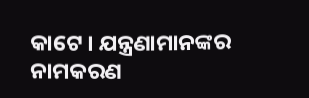କାଟେ । ଯନ୍ତ୍ରଣାମାନଙ୍କର ନାମକରଣ